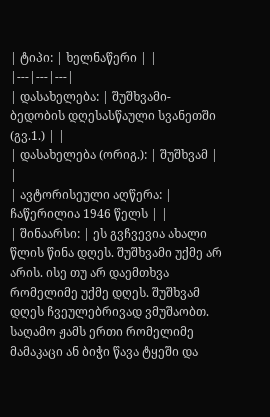| ტიპი: | ხელნაწერი | |
|---|---|---|
| დასახელება: | შუშხვამი-ბედობის დღესასწაული სვანეთში (გვ.1.) | |
| დასახელება (ორიგ.): | შუშხვამ | |
| ავტორისეული აღწერა: | ჩაწერილია 1946 წელს | |
| შინაარსი: | ეს გვჩვევია ახალი წლის წინა დღეს. შუშხვამი უქმე არ არის. ისე თუ არ დაემთხვა რომელიმე უქმე დღეს. შუშხვამ დღეს ჩვეულებრივად ვმუშაობთ. საღამო ჟამს ერთი რომელიმე მამაკაცი ან ბიჭი წავა ტყეში და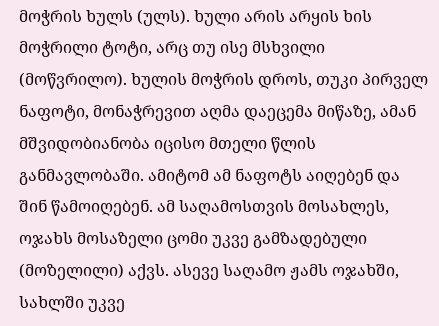მოჭრის ხულს (ულს). ხული არის არყის ხის მოჭრილი ტოტი, არც თუ ისე მსხვილი (მოწვრილო). ხულის მოჭრის დროს, თუკი პირველ ნაფოტი, მონაჭრევით აღმა დაეცემა მიწაზე, ამან მშვიდობიანობა იცისო მთელი წლის განმავლობაში. ამიტომ ამ ნაფოტს აიღებენ და შინ წამოიღებენ. ამ საღამოსთვის მოსახლეს, ოჯახს მოსაზელი ცომი უკვე გამზადებული (მოზელილი) აქვს. ასევე საღამო ჟამს ოჯახში, სახლში უკვე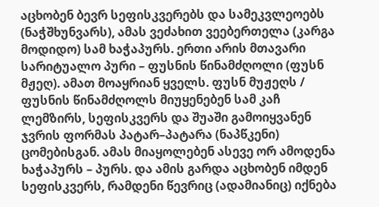აცხობენ ბევრ სეფისკვერებს და სამეკვლეოებს (ნაჭშხუნვარს), ამას ვეძახით ვეებერთელა (კარგა მოდიდო) სამ ხაჭაპურს. ერთი არის მთავარი სარიტუალო პური – ფუსნის წინამძღოლი (ფუსნ მჟეღ). ამათ მოაყრიან ყველს. ფუსნ მუჟეღს / ფუსნის წინამძღოლს მიუყენებენ სამ კაჩ ლემზირს, სეფისკვერს და შუაში გამოიყვანენ ჯვრის ფორმას პატარ–პატარა (ნაპწკენი) ცომებისგან. ამას მიაყოლებენ ასევე ორ ამოდენა ხაჭაპურს – პურს. და ამის გარდა აცხობენ იმდენ სეფისკვერს, რამდენი წევრიც (ადამიანიც) იქნება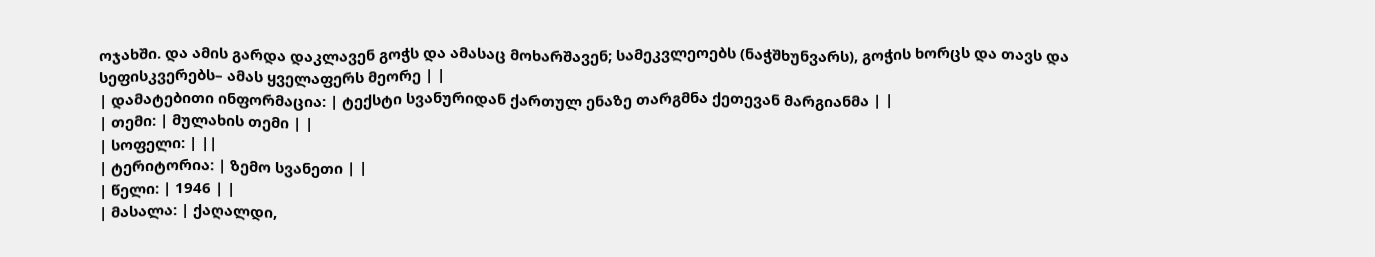ოჯახში. და ამის გარდა დაკლავენ გოჭს და ამასაც მოხარშავენ; სამეკვლეოებს (ნაჭშხუნვარს), გოჭის ხორცს და თავს და სეფისკვერებს– ამას ყველაფერს მეორე | |
| დამატებითი ინფორმაცია: | ტექსტი სვანურიდან ქართულ ენაზე თარგმნა ქეთევან მარგიანმა | |
| თემი: | მულახის თემი | |
| სოფელი: | ||
| ტერიტორია: | ზემო სვანეთი | |
| წელი: | 1946 | |
| მასალა: | ქაღალდი,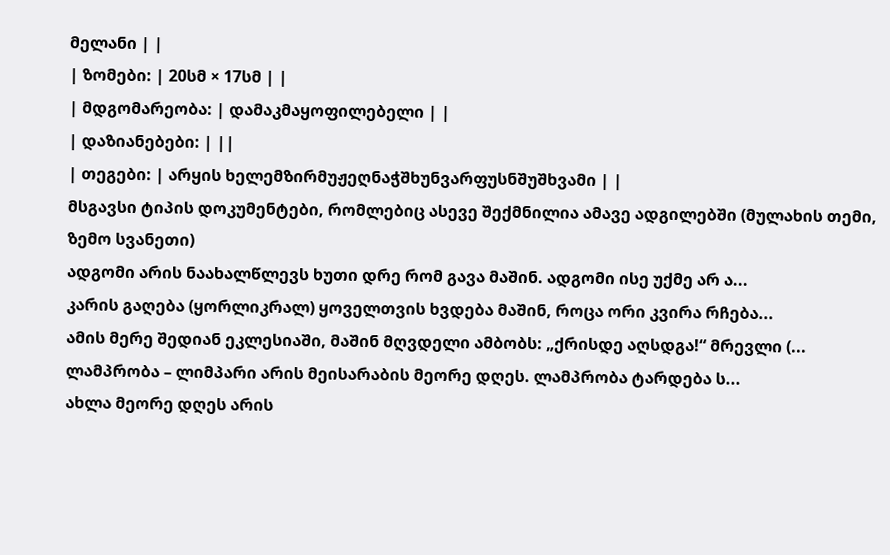მელანი | |
| ზომები: | 20სმ × 17სმ | |
| მდგომარეობა: | დამაკმაყოფილებელი | |
| დაზიანებები: | ||
| თეგები: | არყის ხელემზირმუჟეღნაჭშხუნვარფუსნშუშხვამი | |
მსგავსი ტიპის დოკუმენტები, რომლებიც ასევე შექმნილია ამავე ადგილებში (მულახის თემი, ზემო სვანეთი)
ადგომი არის ნაახალწლევს ხუთი დრე რომ გავა მაშინ. ადგომი ისე უქმე არ ა...
კარის გაღება (ყორლიკრალ) ყოველთვის ხვდება მაშინ, როცა ორი კვირა რჩება...
ამის მერე შედიან ეკლესიაში, მაშინ მღვდელი ამბობს: „ქრისდე აღსდგა!“ მრევლი (...
ლამპრობა – ლიმპარი არის მეისარაბის მეორე დღეს. ლამპრობა ტარდება ს...
ახლა მეორე დღეს არის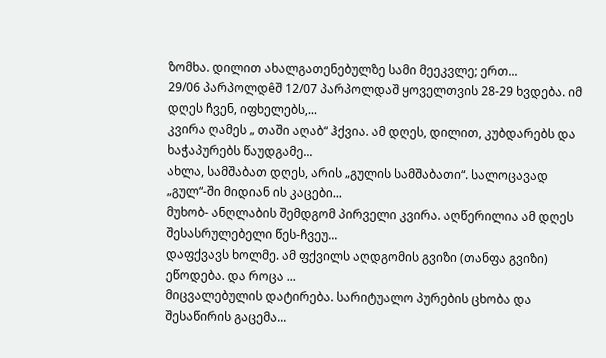ზომხა. დილით ახალგათენებულზე სამი მეეკვლე; ერთ...
29/06 პარპოლდêშ 12/07 პარპოლდაშ ყოველთვის 28-29 ხვდება. იმ დღეს ჩვენ, იფხელებს,...
კვირა ღამეს „ თაში აღაბ“ ჰქვია. ამ დღეს, დილით, კუბდარებს და ხაჭაპურებს წაუდგამე...
ახლა, სამშაბათ დღეს, არის „გულის სამშაბათი“. სალოცავად „გულ“-ში მიდიან ის კაცები...
მუხობ- ანღლაბის შემდგომ პირველი კვირა. აღწერილია ამ დღეს შესასრულებელი წეს-ჩვეუ...
დაფქვავს ხოლმე. ამ ფქვილს აღდგომის გვიზი (თანფა გვიზი) ეწოდება. და როცა ...
მიცვალებულის დატირება. სარიტუალო პურების ცხობა და შესაწირის გაცემა...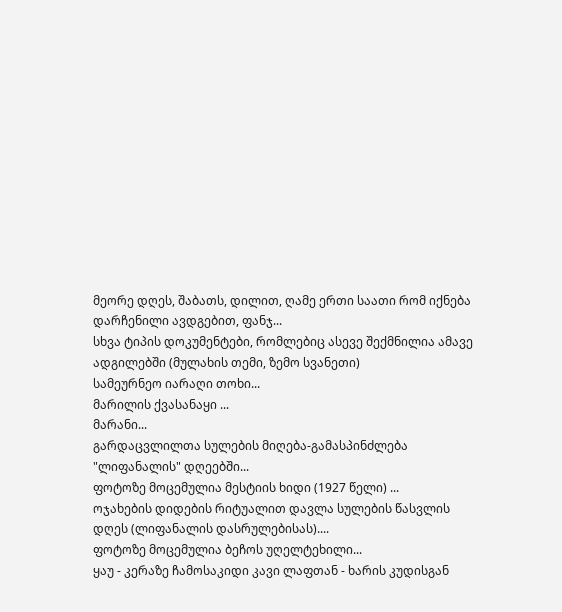მეორე დღეს, შაბათს, დილით, ღამე ერთი საათი რომ იქნება დარჩენილი ავდგებით, ფანჯ...
სხვა ტიპის დოკუმენტები, რომლებიც ასევე შექმნილია ამავე ადგილებში (მულახის თემი, ზემო სვანეთი)
სამეურნეო იარაღი თოხი...
მარილის ქვასანაყი ...
მარანი...
გარდაცვლილთა სულების მიღება-გამასპინძლება "ლიფანალის" დღეებში...
ფოტოზე მოცემულია მესტიის ხიდი (1927 წელი) ...
ოჯახების დიდების რიტუალით დავლა სულების წასვლის დღეს (ლიფანალის დასრულებისას)....
ფოტოზე მოცემულია ბეჩოს უღელტეხილი...
ყაუ - კერაზე ჩამოსაკიდი კავი ლაფთან - ხარის კუდისგან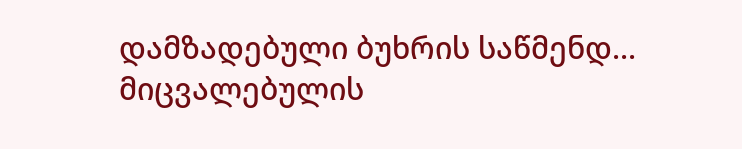დამზადებული ბუხრის საწმენდ...
მიცვალებულის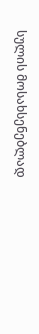სულის მოსახსენებლად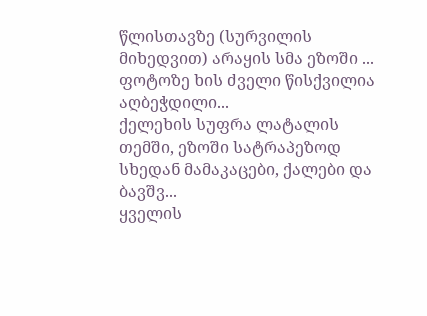წლისთავზე (სურვილის მიხედვით) არაყის სმა ეზოში ...
ფოტოზე ხის ძველი წისქვილია აღბეჭდილი...
ქელეხის სუფრა ლატალის თემში, ეზოში სატრაპეზოდ სხედან მამაკაცები, ქალები და ბავშვ...
ყველის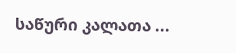საწური კალათა ...